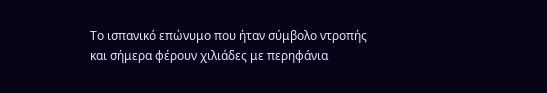Το ισπανικό επώνυμο που ήταν σύμβολο ντροπής και σήμερα φέρουν χιλιάδες με περηφάνια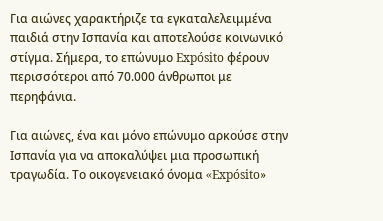Για αιώνες χαρακτήριζε τα εγκαταλελειμμένα παιδιά στην Ισπανία και αποτελούσε κοινωνικό στίγμα. Σήμερα, το επώνυμο Expósito φέρουν περισσότεροι από 70.000 άνθρωποι με περηφάνια.

Για αιώνες, ένα και μόνο επώνυμο αρκούσε στην Ισπανία για να αποκαλύψει μια προσωπική τραγωδία. Το οικογενειακό όνομα «Expósito»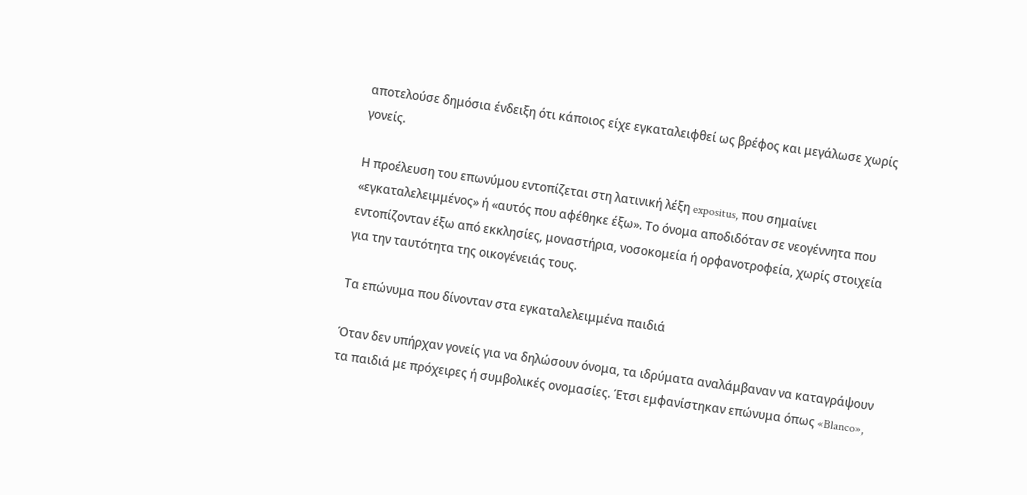αποτελούσε δημόσια ένδειξη ότι κάποιος είχε εγκαταλειφθεί ως βρέφος και μεγάλωσε χωρίς γονείς.

Η προέλευση του επωνύμου εντοπίζεται στη λατινική λέξη expositus, που σημαίνει «εγκαταλελειμμένος» ή «αυτός που αφέθηκε έξω». Το όνομα αποδιδόταν σε νεογέννητα που εντοπίζονταν έξω από εκκλησίες, μοναστήρια, νοσοκομεία ή ορφανοτροφεία, χωρίς στοιχεία για την ταυτότητα της οικογένειάς τους.

Τα επώνυμα που δίνονταν στα εγκαταλελειμμένα παιδιά

Όταν δεν υπήρχαν γονείς για να δηλώσουν όνομα, τα ιδρύματα αναλάμβαναν να καταγράψουν τα παιδιά με πρόχειρες ή συμβολικές ονομασίες. Έτσι εμφανίστηκαν επώνυμα όπως «Blanco»,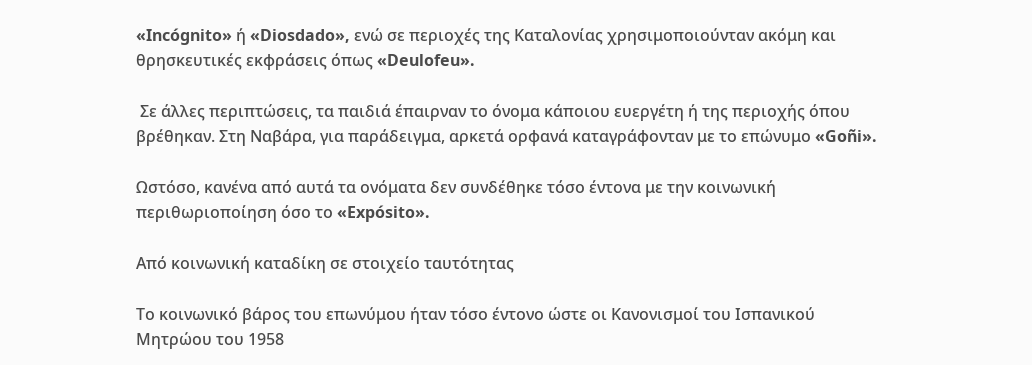«Incógnito» ή «Diosdado», ενώ σε περιοχές της Καταλονίας χρησιμοποιούνταν ακόμη και θρησκευτικές εκφράσεις όπως «Deulofeu».

 Σε άλλες περιπτώσεις, τα παιδιά έπαιρναν το όνομα κάποιου ευεργέτη ή της περιοχής όπου βρέθηκαν. Στη Ναβάρα, για παράδειγμα, αρκετά ορφανά καταγράφονταν με το επώνυμο «Goñi».

Ωστόσο, κανένα από αυτά τα ονόματα δεν συνδέθηκε τόσο έντονα με την κοινωνική περιθωριοποίηση όσο το «Expósito».

Από κοινωνική καταδίκη σε στοιχείο ταυτότητας

Το κοινωνικό βάρος του επωνύμου ήταν τόσο έντονο ώστε οι Κανονισμοί του Ισπανικού Μητρώου του 1958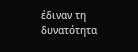έδιναν τη δυνατότητα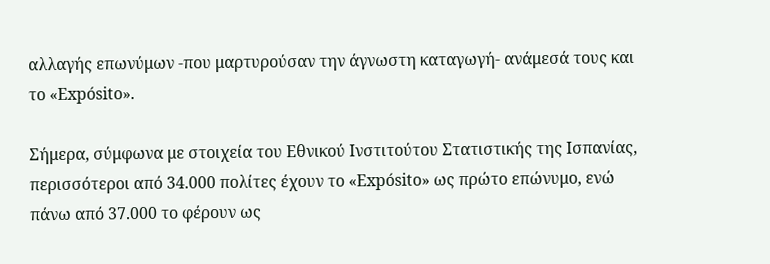αλλαγής επωνύμων -που μαρτυρούσαν την άγνωστη καταγωγή- ανάμεσά τους και το «Expósito».

Σήμερα, σύμφωνα με στοιχεία του Εθνικού Ινστιτούτου Στατιστικής της Ισπανίας, περισσότεροι από 34.000 πολίτες έχουν το «Expósito» ως πρώτο επώνυμο, ενώ πάνω από 37.000 το φέρουν ως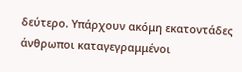δεύτερο. Υπάρχουν ακόμη εκατοντάδες άνθρωποι καταγεγραμμένοι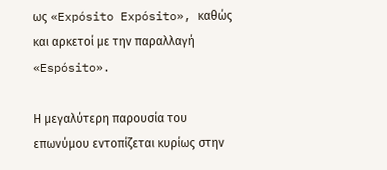ως «Expósito Expósito», καθώς και αρκετοί με την παραλλαγή «Espósito».

Η μεγαλύτερη παρουσία του επωνύμου εντοπίζεται κυρίως στην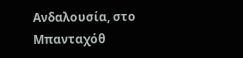Ανδαλουσία, στο Μπανταχόθ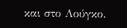και στο Λούγκο.